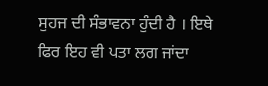ਸੁਹਜ ਦੀ ਸੰਭਾਵਨਾ ਹੁੰਦੀ ਹੈ । ਇਥੇ ਫਿਰ ਇਹ ਵੀ ਪਤਾ ਲਗ ਜਾਂਦਾ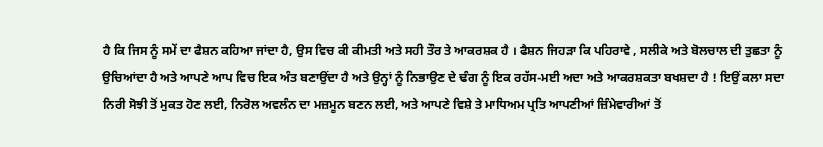ਹੈ ਕਿ ਜਿਸ ਨੂੰ ਸਮੇਂ ਦਾ ਫੈਸ਼ਨ ਕਹਿਆ ਜਾਂਦਾ ਹੈ, ਉਸ ਵਿਚ ਕੀ ਕੀਮਤੀ ਅਤੇ ਸਹੀ ਤੌਰ ਤੇ ਆਕਰਸ਼ਕ ਹੈ । ਫੈਸ਼ਨ ਜਿਹੜਾ ਕਿ ਪਹਿਰਾਵੇ , ਸਲੀਕੇ ਅਤੇ ਬੋਲਚਾਲ ਦੀ ਤੁਛਤਾ ਨੂੰ ਉਚਿਆਂਦਾ ਹੈ ਅਤੇ ਆਪਣੇ ਆਪ ਵਿਚ ਇਕ ਅੰਤ ਬਣਾਉਂਦਾ ਹੈ ਅਤੇ ਉਨ੍ਹਾਂ ਨੂੰ ਨਿਭਾਉਣ ਦੇ ਢੰਗ ਨੂੰ ਇਕ ਰਹੱਸ-ਮਈ ਅਦਾ ਅਤੇ ਆਕਰਸ਼ਕਤਾ ਬਖਸ਼ਦਾ ਹੈ ! ਇਉਂ ਕਲਾ ਸਦਾ ਨਿਰੀ ਸੋਝੀ ਤੋਂ ਮੁਕਤ ਹੋਣ ਲਈ, ਨਿਰੋਲ ਅਵਲੰਨ ਦਾ ਮਜ਼ਮੂਨ ਬਣਨ ਲਈ, ਅਤੇ ਆਪਣੇ ਵਿਸ਼ੇ ਤੇ ਮਾਧਿਅਮ ਪ੍ਰਤਿ ਆਪਣੀਆਂ ਜ਼ਿੰਮੇਵਾਰੀਆਂ ਤੋਂ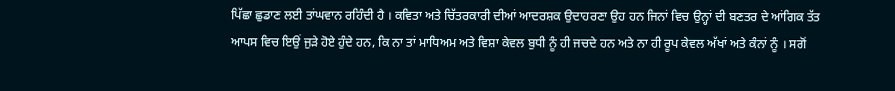ਪਿੱਛਾ ਛੁਡਾਣ ਲਈ ਤਾਂਘਵਾਨ ਰਹਿੰਦੀ ਹੈ । ਕਵਿਤਾ ਅਤੇ ਚਿੱਤਰਕਾਰੀ ਦੀਆਂ ਆਦਰਸ਼ਕ ਉਦਾਹਰਣਾ ਉਹ ਹਨ ਜਿਨਾਂ ਵਿਚ ਉਨ੍ਹਾਂ ਦੀ ਬਣਤਰ ਦੇ ਆਂਗਿਕ ਤੱਤ ਆਪਸ ਵਿਚ ਇਉਂ ਜੁੜੇ ਹੋਏ ਹੁੰਦੇ ਹਨ, ਕਿ ਨਾ ਤਾਂ ਮਾਧਿਅਮ ਅਤੇ ਵਿਸ਼ਾ ਕੇਵਲ ਬੁਧੀ ਨੂੰ ਹੀ ਜਚਦੇ ਹਨ ਅਤੇ ਨਾ ਹੀ ਰੂਪ ਕੇਵਲ ਅੱਖਾਂ ਅਤੇ ਕੰਨਾਂ ਨੂੰ । ਸਗੋਂ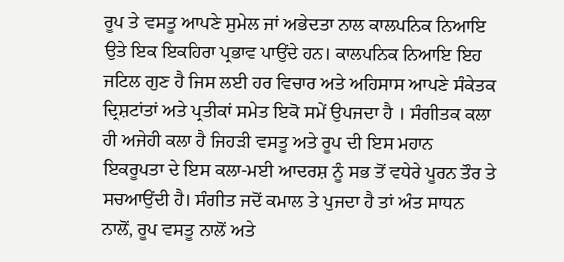ਰੂਪ ਤੇ ਵਸਤੂ ਆਪਣੇ ਸੁਮੇਲ ਜਾਂ ਅਭੇਦਤਾ ਨਾਲ ਕਾਲਪਨਿਕ ਨਿਆਇ ਉਤੇ ਇਕ ਇਕਹਿਰਾ ਪ੍ਰਭਾਵ ਪਾਉਂਦੇ ਹਨ। ਕਾਲਪਨਿਕ ਨਿਆਇ ਇਹ ਜਟਿਲ ਗੁਣ ਹੈ ਜਿਸ ਲਈ ਹਰ ਵਿਚਾਰ ਅਤੇ ਅਹਿਸਾਸ ਆਪਣੇ ਸੰਕੇਤਕ ਦ੍ਰਿਸ਼ਟਾਂਤਾਂ ਅਤੇ ਪ੍ਰਤੀਕਾਂ ਸਮੇਤ ਇਕੋ ਸਮੇਂ ਉਪਜਦਾ ਹੈ । ਸੰਗੀਤਕ ਕਲਾ ਹੀ ਅਜੇਹੀ ਕਲਾ ਹੈ ਜਿਹੜੀ ਵਸਤੂ ਅਤੇ ਰੂਪ ਦੀ ਇਸ ਮਹਾਨ ਇਕਰੂਪਤਾ ਦੇ ਇਸ ਕਲਾ-ਮਈ ਆਦਰਸ਼ ਨੂੰ ਸਭ ਤੋਂ ਵਧੇਰੇ ਪੂਰਨ ਤੌਰ ਤੇ ਸਚਆਉਂਦੀ ਹੈ। ਸੰਗੀਤ ਜਦੋਂ ਕਮਾਲ ਤੇ ਪੁਜਦਾ ਹੈ ਤਾਂ ਅੰਤ ਸਾਧਨ ਨਾਲੋਂ, ਰੂਪ ਵਸਤੂ ਨਾਲੋਂ ਅਤੇ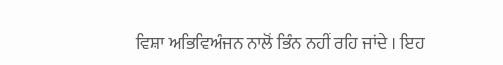ਵਿਸ਼ਾ ਅਭਿਵਿਅੰਜਨ ਨਾਲੋਂ ਭਿੰਨ ਨਹੀਂ ਰਹਿ ਜਾਂਦੇ । ਇਹ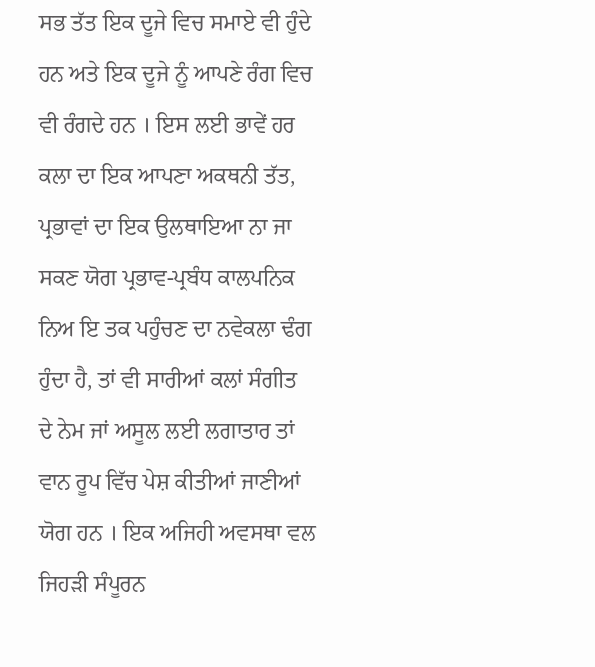ਸਭ ਤੱਤ ਇਕ ਦੂਜੇ ਵਿਚ ਸਮਾਏ ਵੀ ਹੁੰਦੇ ਹਨ ਅਤੇ ਇਕ ਦੂਜੇ ਨੂੰ ਆਪਣੇ ਰੰਗ ਵਿਚ ਵੀ ਰੰਗਦੇ ਹਨ । ਇਸ ਲਈ ਭਾਵੇਂ ਹਰ ਕਲਾ ਦਾ ਇਕ ਆਪਣਾ ਅਕਥਨੀ ਤੱਤ, ਪ੍ਰਭਾਵਾਂ ਦਾ ਇਕ ਉਲਥਾਇਆ ਨਾ ਜਾ ਸਕਣ ਯੋਗ ਪ੍ਰਭਾਵ-ਪ੍ਰਬੰਧ ਕਾਲਪਨਿਕ ਨਿਅ ਇ ਤਕ ਪਹੁੰਚਣ ਦਾ ਨਵੇਕਲਾ ਢੰਗ ਹੁੰਦਾ ਹੈ, ਤਾਂ ਵੀ ਸਾਰੀਆਂ ਕਲਾਂ ਸੰਗੀਤ ਦੇ ਨੇਮ ਜਾਂ ਅਸੂਲ ਲਈ ਲਗਾਤਾਰ ਤਾਂ ਵਾਨ ਰੂਪ ਵਿੱਚ ਪੇਸ਼ ਕੀਤੀਆਂ ਜਾਣੀਆਂ ਯੋਗ ਹਨ । ਇਕ ਅਜਿਹੀ ਅਵਸਥਾ ਵਲ ਜਿਹੜੀ ਸੰਪੂਰਨ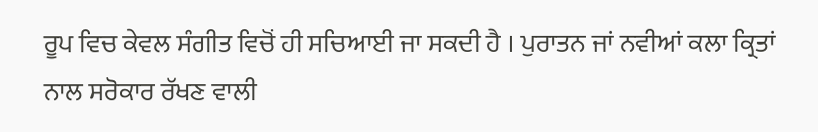ਰੂਪ ਵਿਚ ਕੇਵਲ ਸੰਗੀਤ ਵਿਚੋਂ ਹੀ ਸਚਿਆਈ ਜਾ ਸਕਦੀ ਹੈ । ਪੁਰਾਤਨ ਜਾਂ ਨਵੀਆਂ ਕਲਾ ਕ੍ਰਿਤਾਂ ਨਾਲ ਸਰੋਕਾਰ ਰੱਖਣ ਵਾਲੀ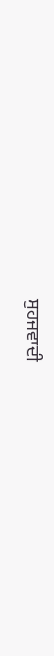ਸੁਹਜਵਾਦੀ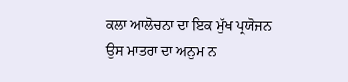ਕਲਾ ਆਲੋਚਨਾ ਦਾ ਇਕ ਮੁੱਖ ਪ੍ਰਯੋਜਨ ਉਸ ਮਾਤਰਾ ਦਾ ਅਨੁਮ ਨ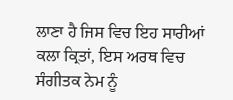ਲਾਣਾ ਹੈ ਜਿਸ ਵਿਚ ਇਹ ਸਾਰੀਆਂ ਕਲਾ ਕ੍ਰਿਤਾਂ, ਇਸ ਅਰਥ ਵਿਚ ਸੰਗੀਤਕ ਨੇਮ ਨੂੰ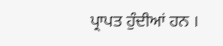ਪ੍ਰਾਪਤ ਹੁੰਦੀਆਂ ਹਨ ।